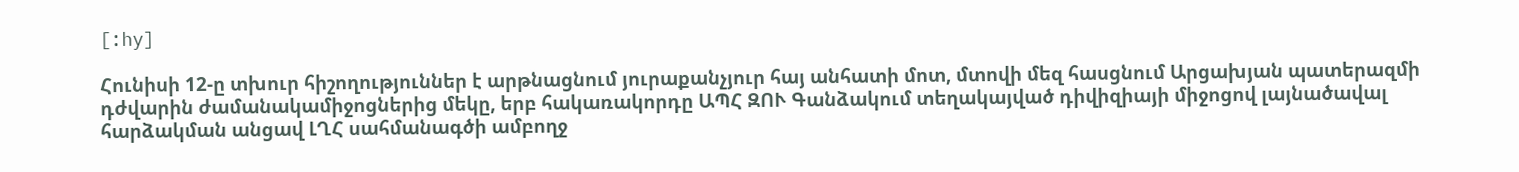[:hy]

Հունիսի 12-ը տխուր հիշողություններ է արթնացնում յուրաքանչյուր հայ անհատի մոտ, մտովի մեզ հասցնում Արցախյան պատերազմի դժվարին ժամանակամիջոցներից մեկը, երբ հակառակորդը ԱՊՀ ԶՈՒ Գանձակում տեղակայված դիվիզիայի միջոցով լայնածավալ հարձակման անցավ ԼՂՀ սահմանագծի ամբողջ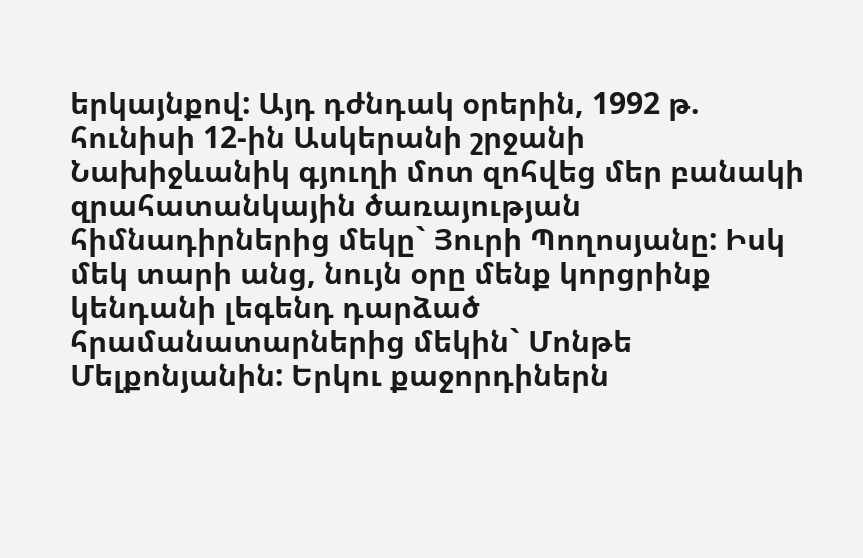երկայնքով: Այդ դժնդակ օրերին, 1992 թ. հունիսի 12-ին Ասկերանի շրջանի Նախիջևանիկ գյուղի մոտ զոհվեց մեր բանակի զրահատանկային ծառայության հիմնադիրներից մեկը` Յուրի Պողոսյանը: Իսկ մեկ տարի անց, նույն օրը մենք կորցրինք կենդանի լեգենդ դարձած հրամանատարներից մեկին` Մոնթե Մելքոնյանին: Երկու քաջորդիներն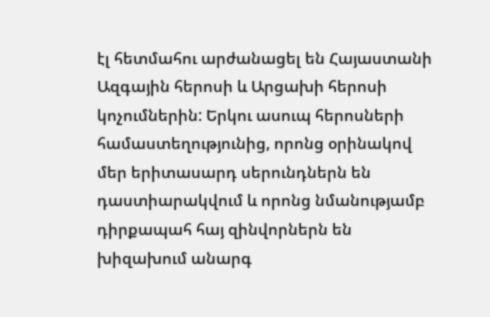էլ հետմահու արժանացել են Հայաստանի Ազգային հերոսի և Արցախի հերոսի կոչումներին: Երկու ասուպ հերոսների համաստեղությունից, որոնց օրինակով մեր երիտասարդ սերունդներն են դաստիարակվում և որոնց նմանությամբ դիրքապահ հայ զինվորներն են խիզախում անարգ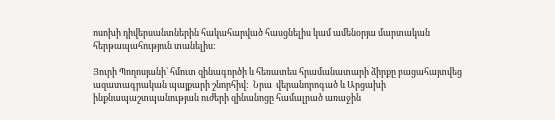ոսոխի դիվերսանտներին հակահարված հասցնելիս կամ ամենօրյա մարտական հերթապահություն տանելիս:

Յուրի Պողոսյանի` հմուտ զինագործի և հեռատես հրամանատարի ձիրքը բացահայտվեց ազատագրական պայքարի շնորհիվ:  Նրա  վերանորոգած և Արցախի ինքնապաշտպանության ուժերի զինանոցը համալրած առաջին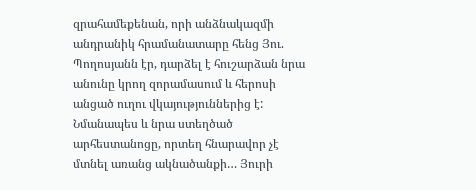զրահամեքենան, որի անձնակազմի անդրանիկ հրամանատարը հենց Յու. Պողոսյանն էր, դարձել է հուշարձան նրա անունը կրող զորամասում և հերոսի անցած ուղու վկայություններից է: Նմանապես և նրա ստեղծած արհեստանոցը, որտեղ հնարավոր չէ մտնել առանց ակնածանքի… Յուրի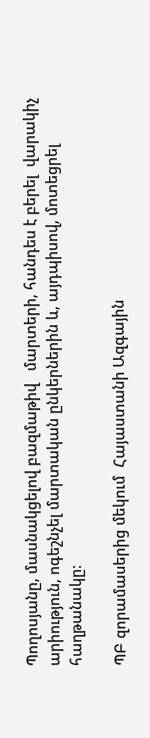Պողոսյանը, մասնակցելով բազմաթիվ   մարտերի, հանդես է բերել  վարակիչ  արիություն, ոգեշնչել մարտական ընկերներին և, այդպիսով, մոտեցրել հաղթանակը:

ՊԲ զորամասերից մեկում  Հայաստանի Ազգային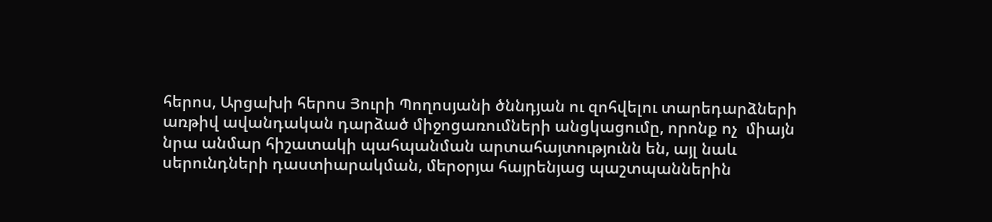հերոս, Արցախի հերոս Յուրի Պողոսյանի ծննդյան ու զոհվելու տարեդարձների առթիվ ավանդական դարձած միջոցառումների անցկացումը, որոնք ոչ  միայն նրա անմար հիշատակի պահպանման արտահայտությունն են, այլ նաև սերունդների դաստիարակման, մերօրյա հայրենյաց պաշտպաններին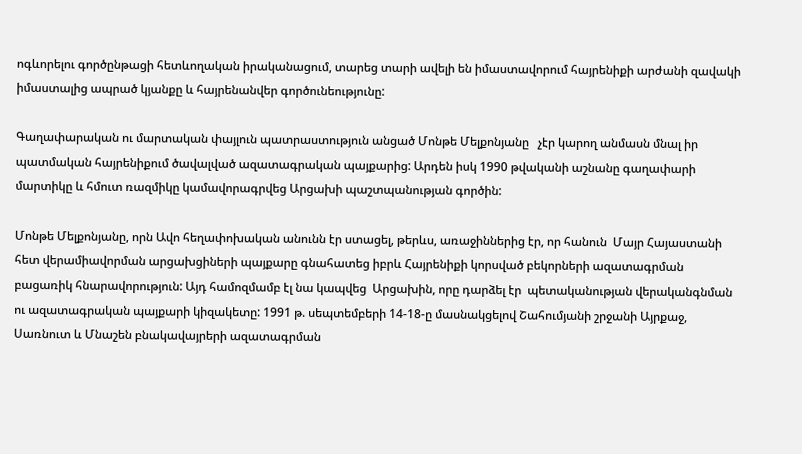ոգևորելու գործընթացի հետևողական իրականացում, տարեց տարի ավելի են իմաստավորում հայրենիքի արժանի զավակի իմաստալից ապրած կյանքը և հայրենանվեր գործունեությունը:

Գաղափարական ու մարտական փայլուն պատրաստություն անցած Մոնթե Մելքոնյանը   չէր կարող անմասն մնալ իր պատմական հայրենիքում ծավալված ազատագրական պայքարից: Արդեն իսկ 1990 թվականի աշնանը գաղափարի մարտիկը և հմուտ ռազմիկը կամավորագրվեց Արցախի պաշտպանության գործին:

Մոնթե Մելքոնյանը, որն Ավո հեղափոխական անունն էր ստացել, թերևս, առաջիններից էր, որ հանուն  Մայր Հայաստանի հետ վերամիավորման արցախցիների պայքարը գնահատեց իբրև Հայրենիքի կորսված բեկորների ազատագրման բացառիկ հնարավորություն: Այդ համոզմամբ էլ նա կապվեց  Արցախին, որը դարձել էր  պետականության վերականգնման ու ազատագրական պայքարի կիզակետը: 1991 թ. սեպտեմբերի 14-18-ը մասնակցելով Շահումյանի շրջանի Այրքաջ, Սառնուտ և Մնաշեն բնակավայրերի ազատագրման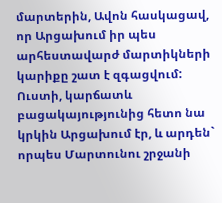մարտերին, Ավոն հասկացավ, որ Արցախում իր պես արհեստավարժ մարտիկների կարիքը շատ է զգացվում: Ուստի, կարճատև բացակայությունից հետո նա կրկին Արցախում էր, և արդեն` որպես Մարտունու շրջանի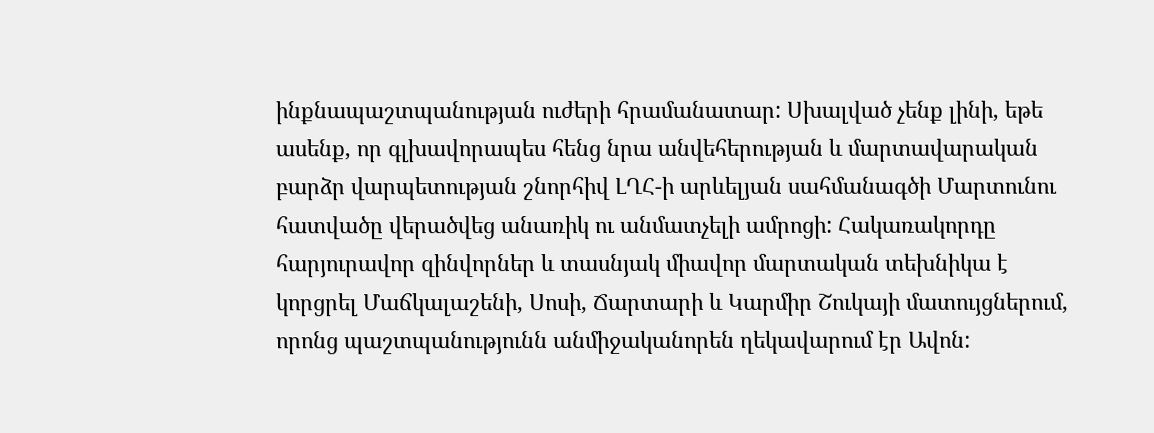ինքնապաշտպանության ուժերի հրամանատար: Սխալված չենք լինի, եթե ասենք, որ գլխավորապես հենց նրա անվեհերության և մարտավարական բարձր վարպետության շնորհիվ ԼՂՀ-ի արևելյան սահմանագծի Մարտունու հատվածը վերածվեց անառիկ ու անմատչելի ամրոցի: Հակառակորդը հարյուրավոր զինվորներ և տասնյակ միավոր մարտական տեխնիկա է կորցրել Մաճկալաշենի, Սոսի, Ճարտարի և Կարմիր Շուկայի մատույցներում, որոնց պաշտպանությունն անմիջականորեն ղեկավարում էր Ավոն: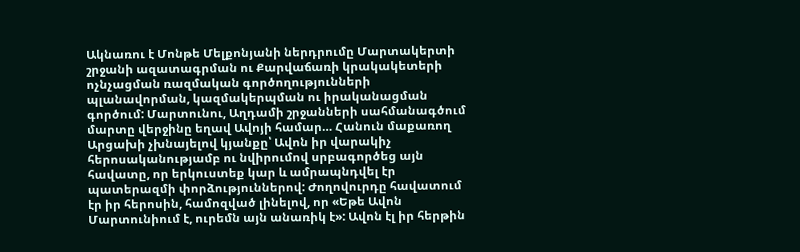Ակնառու է Մոնթե Մելքոնյանի ներդրումը Մարտակերտի շրջանի ազատագրման ու Քարվաճառի կրակակետերի ոչնչացման ռազմական գործողությունների պլանավորման, կազմակերպման ու իրականացման գործում: Մարտունու, Աղդամի շրջանների սահմանագծում մարտը վերջինը եղավ Ավոյի համար… Հանուն մաքառող Արցախի չխնայելով կյանքը՝ Ավոն իր վարակիչ հերոսականությամբ ու նվիրումով սրբագործեց այն հավատը, որ երկուստեք կար և ամրապնդվել էր պատերազմի փորձություններով: Ժողովուրդը հավատում էր իր հերոսին, համոզված լինելով, որ «Եթե Ավոն Մարտունիում է, ուրեմն այն անառիկ է»: Ավոն էլ իր հերթին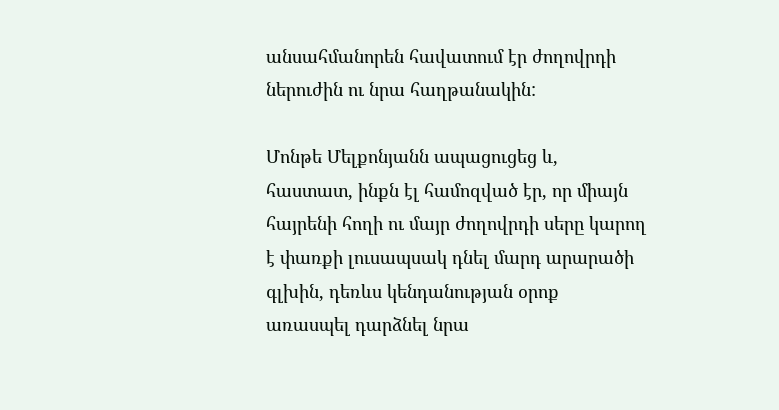անսահմանորեն հավատում էր ժողովրդի ներուժին ու նրա հաղթանակին:

Մոնթե Մելքոնյանն ապացուցեց և, հաստատ, ինքն էլ համոզված էր, որ միայն հայրենի հողի ու մայր ժողովրդի սերը կարող է փառքի լուսապսակ դնել մարդ արարածի գլխին, դեռևս կենդանության օրոք առասպել դարձնել նրա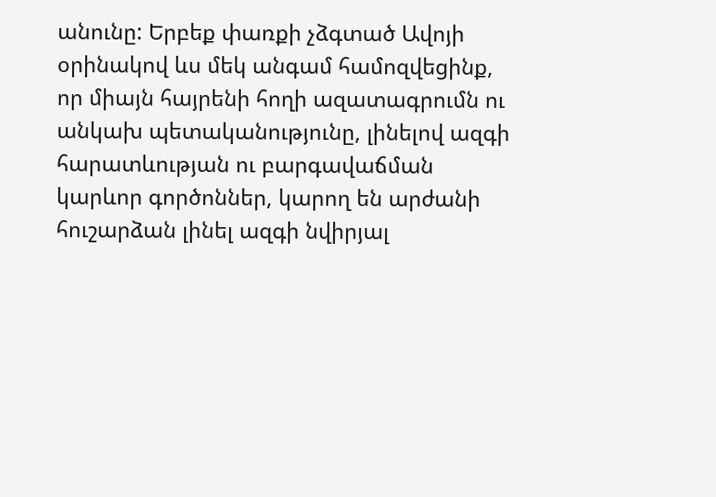անունը: Երբեք փառքի չձգտած Ավոյի օրինակով ևս մեկ անգամ համոզվեցինք, որ միայն հայրենի հողի ազատագրումն ու անկախ պետականությունը, լինելով ազգի հարատևության ու բարգավաճման կարևոր գործոններ, կարող են արժանի հուշարձան լինել ազգի նվիրյալ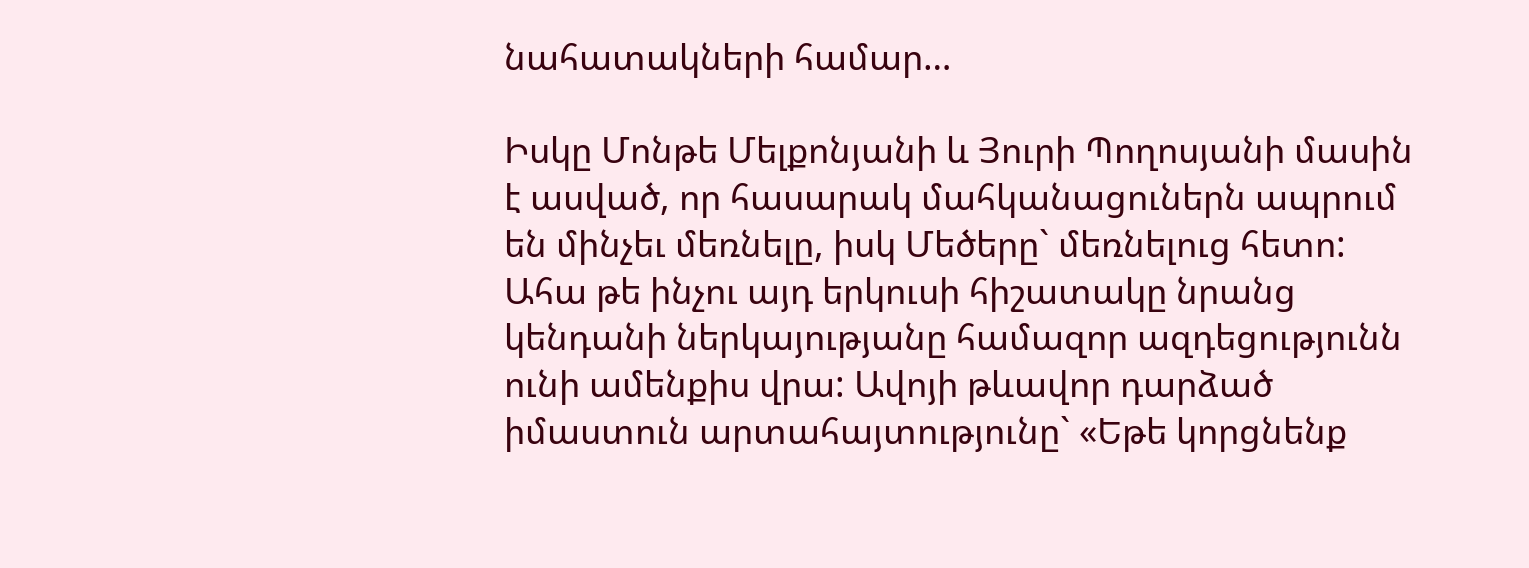նահատակների համար…

Իսկը Մոնթե Մելքոնյանի և Յուրի Պողոսյանի մասին է ասված, որ հասարակ մահկանացուներն ապրում են մինչեւ մեռնելը, իսկ Մեծերը` մեռնելուց հետո: Ահա թե ինչու այդ երկուսի հիշատակը նրանց կենդանի ներկայությանը համազոր ազդեցությունն ունի ամենքիս վրա: Ավոյի թևավոր դարձած իմաստուն արտահայտությունը` «Եթե կորցնենք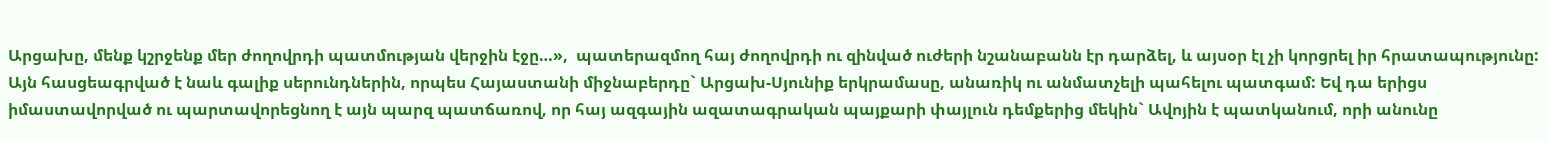Արցախը, մենք կշրջենք մեր ժողովրդի պատմության վերջին էջը…»,  պատերազմող հայ ժողովրդի ու զինված ուժերի նշանաբանն էր դարձել, և այսօր էլ չի կորցրել իր հրատապությունը: Այն հասցեագրված է նաև գալիք սերունդներին, որպես Հայաստանի միջնաբերդը` Արցախ-Սյունիք երկրամասը, անառիկ ու անմատչելի պահելու պատգամ: Եվ դա երիցս իմաստավորված ու պարտավորեցնող է այն պարզ պատճառով, որ հայ ազգային ազատագրական պայքարի փայլուն դեմքերից մեկին` Ավոյին է պատկանում, որի անունը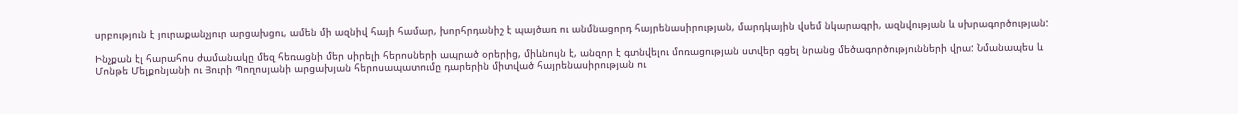սրբություն է յուրաքանչյուր արցախցու, ամեն մի ազնիվ հայի համար, խորհրդանիշ է պայծառ ու անմնացորդ հայրենասիրության, մարդկային վսեմ նկարագրի, ազնվության և սխրագործության:

Ինչքան էլ հարահոս ժամանակը մեզ հեռացնի մեր սիրելի հերոսների ապրած օրերից, միևնույն է, անզոր է գտնվելու մոռացության ստվեր գցել նրանց մեծագործությունների վրա: Նմանապես և Մոնթե Մելքոնյանի ու Յուրի Պողոսյանի արցախյան հերոսապատումը դարերին միտված հայրենասիրության ու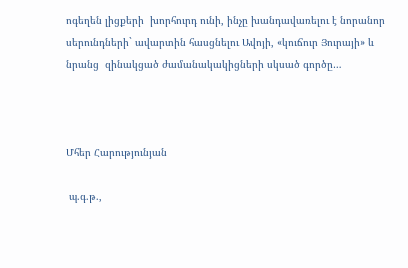ոգեղեն լիցքերի  խորհուրդ ունի, ինչը խանդավառելու է նորանոր սերունդների` ավարտին հասցնելու Ավոյի, «կուճուր Յուրայի» և նրանց  զինակցած ժամանակակիցների սկսած գործը…



Մհեր Հարությունյան

 պ.գ.թ.,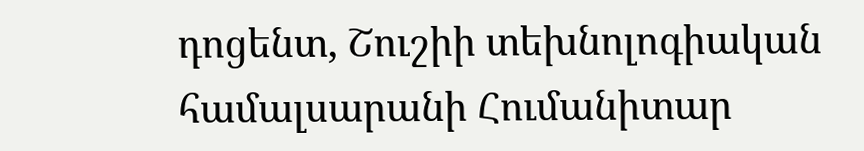դոցենտ, Շուշիի տեխնոլոգիական համալսարանի Հումանիտար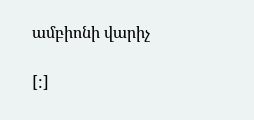ամբիոնի վարիչ

[:]